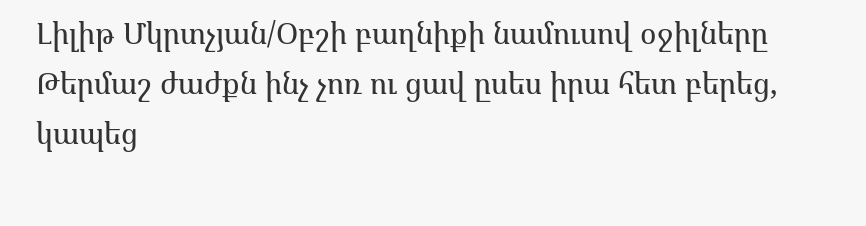Լիլիթ Մկրտչյան/Օբշի բաղնիքի նամուսով օջիլները
Թերմաշ ժաժքն ինչ չոռ ու ցավ ըսես իրա հետ բերեց, կապեց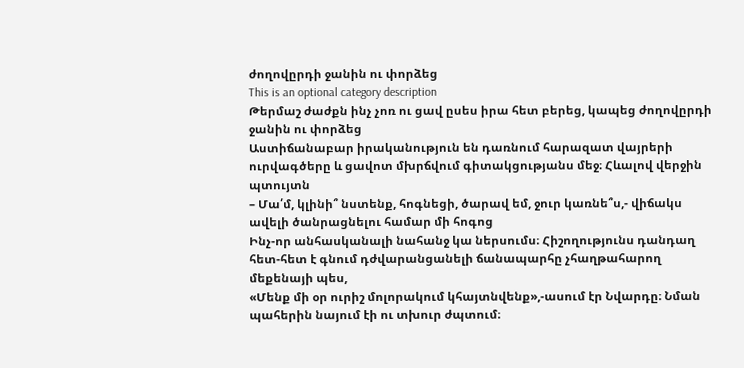ժողովըրդի ջանին ու փորձեց
This is an optional category description
Թերմաշ ժաժքն ինչ չոռ ու ցավ ըսես իրա հետ բերեց, կապեց ժողովըրդի ջանին ու փորձեց
Աստիճանաբար իրականություն են դառնում հարազատ վայրերի ուրվագծերը և ցավոտ մխրճվում գիտակցությանս մեջ։ Հևալով վերջին պտույտն
– Մա՛մ, կլինի՞ նստենք, հոգնեցի, ծարավ եմ, ջուր կառնե՞ս,- վիճակս ավելի ծանրացնելու համար մի հոգոց
Ինչ-որ անհասկանալի նահանջ կա ներսումս։ Հիշողությունս դանդաղ հետ-հետ է գնում դժվարանցանելի ճանապարհը չհաղթահարող մեքենայի պես,
«Մենք մի օր ուրիշ մոլորակում կհայտնվենք»,-ասում էր Նվարդը։ Նման պահերին նայում էի ու տխուր ժպտում։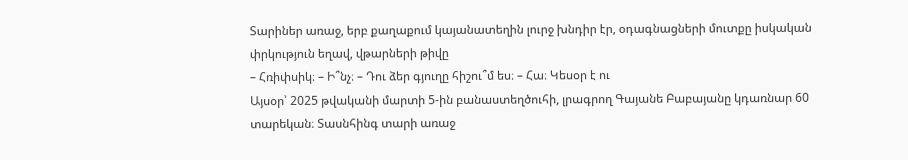Տարիներ առաջ, երբ քաղաքում կայանատեղին լուրջ խնդիր էր, օդագնացների մուտքը իսկական փրկություն եղավ, վթարների թիվը
– Հռիփսիկ։ – Ի՞նչ։ – Դու ձեր գյուղը հիշու՞մ ես։ – Հա։ Կեսօր է ու
Այսօր՝ 2025 թվականի մարտի 5-ին բանաստեղծուհի, լրագրող Գայանե Բաբայանը կդառնար 60 տարեկան։ Տասնհինգ տարի առաջ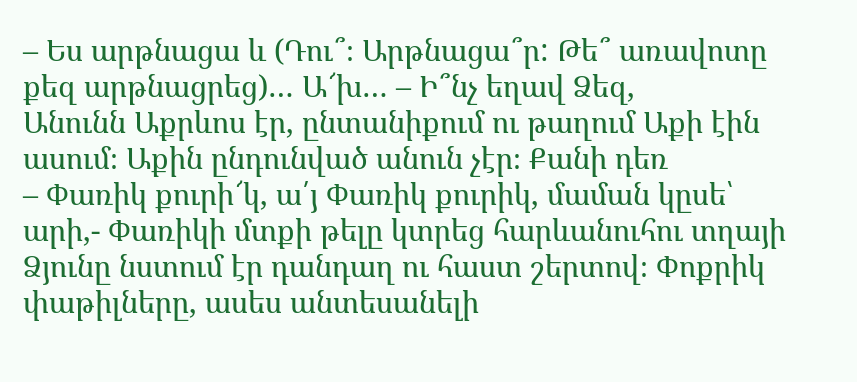– Ես արթնացա և (Դու՞։ Արթնացա՞ր: Թե՞ առավոտը քեզ արթնացրեց)… Ա՜խ… – Ի՞նչ եղավ Ձեզ,
Անունն Աքրևոս էր, ընտանիքում ու թաղում Աքի էին ասում։ Աքին ընդունված անուն չէր։ Քանի դեռ
– Փառիկ քուրի՜կ, ա՛յ Փառիկ քուրիկ, մաման կըսե՝ արի,- Փառիկի մտքի թելը կտրեց հարևանուհու տղայի
Ձյունը նստում էր դանդաղ ու հաստ շերտով։ Փոքրիկ փաթիլները, ասես անտեսանելի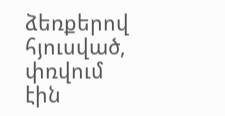ձեռքերով հյուսված, փռվում էին